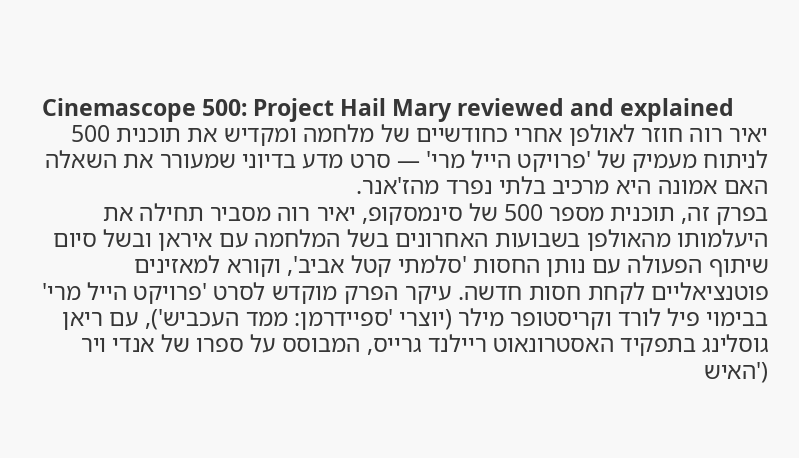Cinemascope 500: Project Hail Mary reviewed and explained
יאיר רוה חוזר לאולפן אחרי כחודשיים של מלחמה ומקדיש את תוכנית 500 לניתוח מעמיק של 'פרויקט הייל מרי' — סרט מדע בדיוני שמעורר את השאלה האם אמונה היא מרכיב בלתי נפרד מהז'אנר.
בפרק זה, תוכנית מספר 500 של סינמסקופ, יאיר רוה מסביר תחילה את היעלמותו מהאולפן בשבועות האחרונים בשל המלחמה עם איראן ובשל סיום שיתוף הפעולה עם נותן החסות 'סלמתי קטל אביב', וקורא למאזינים פוטנציאליים לקחת חסות חדשה. עיקר הפרק מוקדש לסרט 'פרויקט הייל מרי' בבימוי פיל לורד וקריסטופר מילר (יוצרי 'ספיידרמן: ממד העכביש'), עם ריאן גוסלינג בתפקיד האסטרונאוט ריילנד גרייס, המבוסס על ספרו של אנדי ויר ('האיש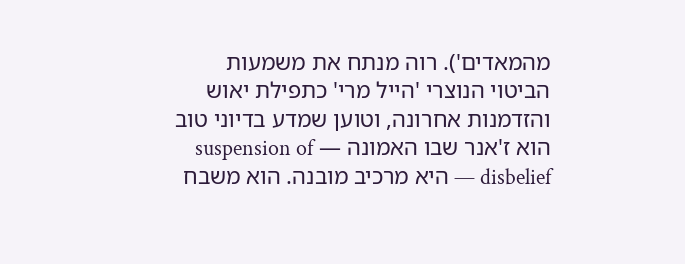מהמאדים'). רוה מנתח את משמעות הביטוי הנוצרי 'הייל מרי' כתפילת יאוש והזדמנות אחרונה, וטוען שמדע בדיוני טוב הוא ז'אנר שבו האמונה — suspension of disbelief — היא מרכיב מובנה. הוא משבח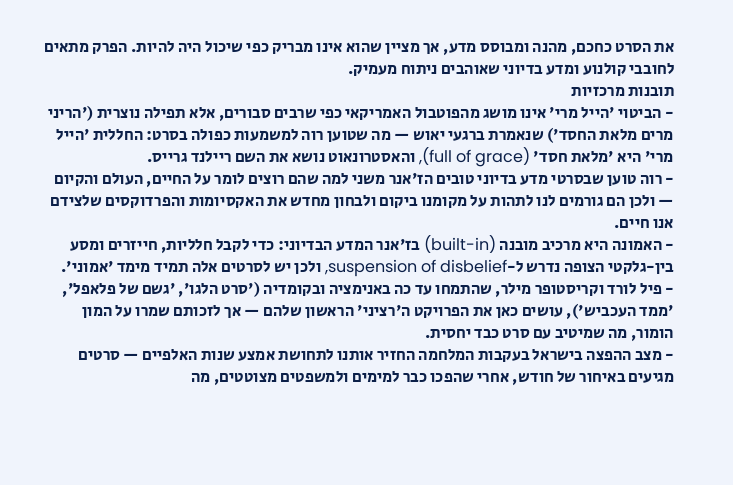את הסרט כחכם, מהנה ומבוסס מדע, אך מציין שהוא אינו מבריק כפי שיכול היה להיות. הפרק מתאים לחובבי קולנוע ומדע בדיוני שאוהבים ניתוח מעמיק.
תובנות מרכזיות
- הביטוי 'הייל מרי' אינו מושג מהפוטבול האמריקאי כפי שרבים סבורים, אלא תפילה נוצרית ('הריני מרים מלאת החסד') שנאמרת ברגעי יאוש — מה שטוען רוה למשמעות כפולה בסרט: החללית 'הייל מרי' היא 'מלאת חסד' (full of grace), והאסטרונאוט נושא את השם ריילנד גרייס.
- רוה טוען שבסרטי מדע בדיוני טובים הז'אנר משני למה שהם רוצים לומר על החיים, העולם והקיום — ולכן הם גורמים לנו לתהות על מקומנו ביקום ולבחון מחדש את האקסיומות והפרדוקסים שלצידם אנו חיים.
- האמונה היא מרכיב מובנה (built-in) בז'אנר המדע הבדיוני: כדי לקבל חלליות, חייזרים ומסע בין-גלקטי הצופה נדרש ל-suspension of disbelief, ולכן יש לסרטים אלה תמיד מימד 'אמוני'.
- פיל לורד וקריסטופר מילר, שהתמחו עד כה באנימציה ובקומדיה ('סרט הלגו', 'גשם של פלאפל', 'ממד העכביש'), עושים כאן את הפרויקט ה'רציני' הראשון שלהם — אך לזכותם שמרו על המון הומור, מה שמיטיב עם סרט כבד יחסית.
- מצב ההפצה בישראל בעקבות המלחמה החזיר אותנו לתחושת אמצע שנות האלפיים — סרטים מגיעים באיחור של חודש, אחרי שהפכו כבר למימים ולמשפטים מצוטטים, מה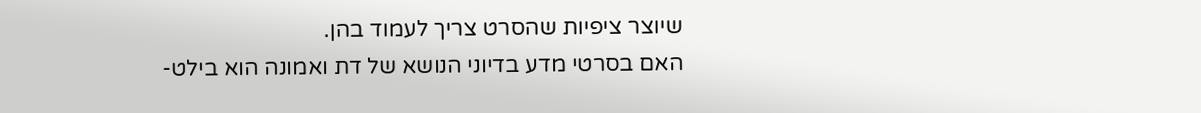שיוצר ציפיות שהסרט צריך לעמוד בהן.
האם בסרטי מדע בדיוני הנושא של דת ואמונה הוא בילט-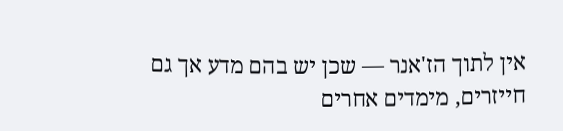אין לתוך הז'אנר — שכן יש בהם מדע אך גם חייזרים, מימדים אחרים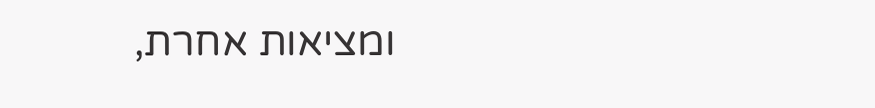ומציאות אחרת,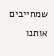שמחייבים אותנו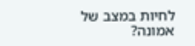לחיות במצב של אמונה?